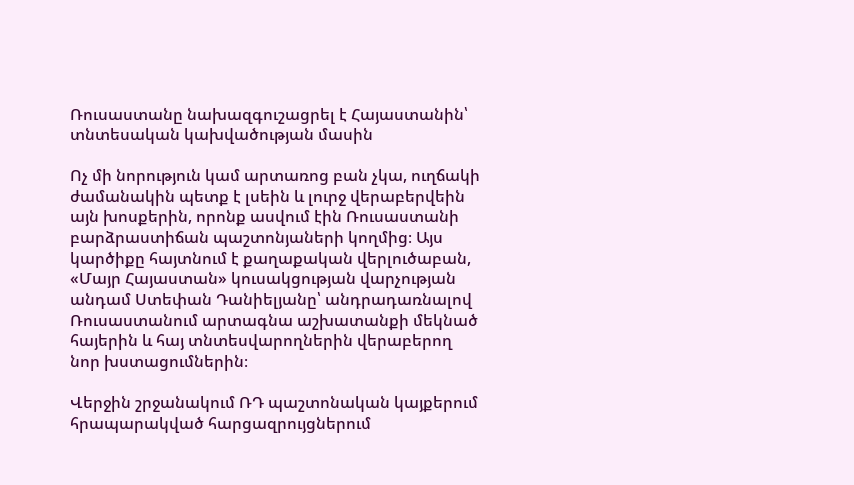Ռուսաստանը նախազգուշացրել է Հայաստանին՝ տնտեսական կախվածության մասին

Ոչ մի նորություն կամ արտառոց բան չկա, ուղճակի ժամանակին պետք է լսեին և լուրջ վերաբերվեին այն խոսքերին, որոնք ասվում էին Ռուսաստանի բարձրաստիճան պաշտոնյաների կողմից։ Այս կարծիքը հայտնում է քաղաքական վերլուծաբան, «Մայր Հայաստան» կուսակցության վարչության անդամ Ստեփան Դանիելյանը՝ անդրադառնալով Ռուսաստանում արտագնա աշխատանքի մեկնած հայերին և հայ տնտեսվարողներին վերաբերող նոր խստացումներին։

Վերջին շրջանակում ՌԴ պաշտոնական կայքերում հրապարակված հարցազրույցներում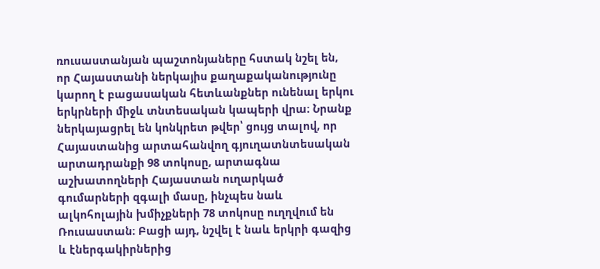ռուսաստանյան պաշտոնյաները հստակ նշել են, որ Հայաստանի ներկայիս քաղաքականությունը կարող է բացասական հետևանքներ ունենալ երկու երկրների միջև տնտեսական կապերի վրա։ Նրանք ներկայացրել են կոնկրետ թվեր՝ ցույց տալով, որ Հայաստանից արտահանվող գյուղատնտեսական արտադրանքի 98 տոկոսը, արտագնա աշխատողների Հայաստան ուղարկած գումարների զգալի մասը, ինչպես նաև ալկոհոլային խմիչքների 78 տոկոսը ուղղվում են Ռուսաստան։ Բացի այդ, նշվել է նաև երկրի գազից և էներգակիրներից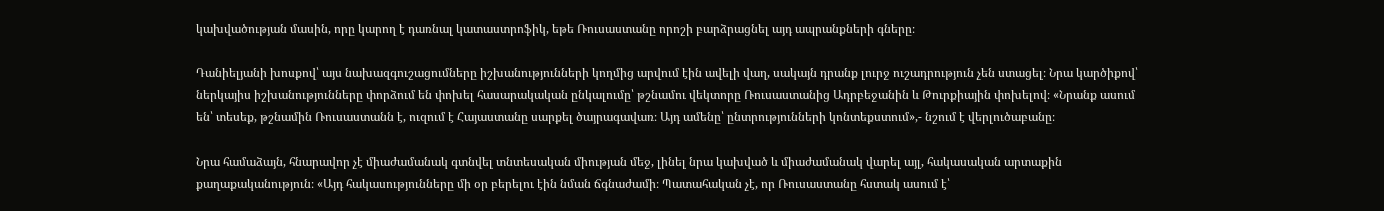կախվածության մասին, որը կարող է դառնալ կատաստրոֆիկ, եթե Ռուսաստանը որոշի բարձրացնել այդ ապրանքների գները։

Դանիելյանի խոսքով՝ այս նախազգուշացումները իշխանությունների կողմից արվում էին ավելի վաղ, սակայն դրանք լուրջ ուշադրություն չեն ստացել։ Նրա կարծիքով՝ ներկայիս իշխանությունները փորձում են փոխել հասարակական ընկալումը՝ թշնամու վեկտորը Ռուսաստանից Ադրբեջանին և Թուրքիային փոխելով։ «Նրանք ասում են՝ տեսեք, թշնամին Ռուսաստանն է, ուզում է Հայաստանը սարքել ծայրագավառ։ Այդ ամենը՝ ընտրությունների կոնտեքստում»,- նշում է վերլուծաբանը։

Նրա համաձայն, հնարավոր չէ միաժամանակ գտնվել տնտեսական միության մեջ, լինել նրա կախված և միաժամանակ վարել այլ, հակասական արտաքին քաղաքականություն։ «Այդ հակասությունները մի օր բերելու էին նման ճգնաժամի։ Պատահական չէ, որ Ռուսաստանը հստակ ասում է՝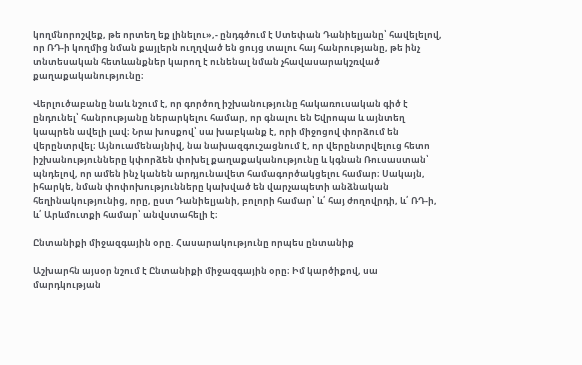կողմնորոշվեք, թե որտեղ եք լինելու»,- ընդգծում է Ստեփան Դանիելյանը՝ հավելելով, որ ՌԴ-ի կողմից նման քայլերն ուղղված են ցույց տալու հայ հանրությանը, թե ինչ տնտեսական հետևանքներ կարող է ունենալ նման չհավասարակշռված քաղաքականությունը։

Վերլուծաբանը նաև նշում է, որ գործող իշխանությունը հակառուսական գիծ է ընդունել՝ հանրությանը ներարկելու համար, որ գնալու են Եվրոպա և այնտեղ կապրեն ավելի լավ։ Նրա խոսքով՝ սա խաբկանք է, որի միջոցով փորձում են վերընտրվել։ Այնուամենայնիվ, նա նախազգուշացնում է, որ վերընտրվելուց հետո իշխանությունները կփորձեն փոխել քաղաքականությունը և կգնան Ռուսաստան՝ պնդելով, որ ամեն ինչ կանեն արդյունավետ համագործակցելու համար։ Սակայն, իհարկե, նման փոփոխությունները կախված են վարչապետի անձնական հեղինակությունից, որը, ըստ Դանիելյանի, բոլորի համար՝ և՛ հայ ժողովրդի, և՛ ՌԴ-ի, և՛ Արևմուտքի համար՝ անվստահելի է։

Ընտանիքի միջազգային օրը. Հասարակությունը որպես ընտանիք

Աշխարհն այսօր նշում է Ընտանիքի միջազգային օրը։ Իմ կարծիքով, սա մարդկության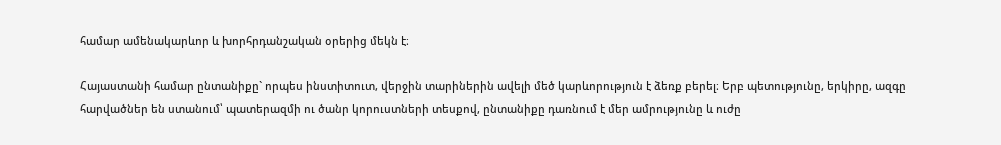համար ամենակարևոր և խորհրդանշական օրերից մեկն է։

Հայաստանի համար ընտանիքը` որպես ինստիտուտ, վերջին տարիներին ավելի մեծ կարևորություն է ձեռք բերել։ Երբ պետությունը, երկիրը, ազգը հարվածներ են ստանում՝ պատերազմի ու ծանր կորուստների տեսքով, ընտանիքը դառնում է մեր ամրությունը և ուժը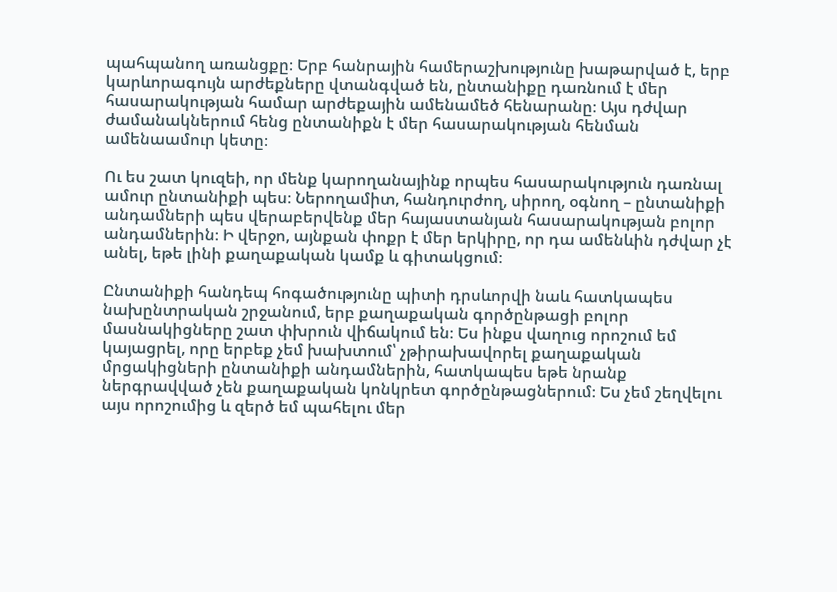պահպանող առանցքը։ Երբ հանրային համերաշխությունը խաթարված է, երբ կարևորագույն արժեքները վտանգված են, ընտանիքը դառնում է մեր հասարակության համար արժեքային ամենամեծ հենարանը։ Այս դժվար ժամանակներում հենց ընտանիքն է մեր հասարակության հենման ամենաամուր կետը։

Ու ես շատ կուզեի, որ մենք կարողանայինք որպես հասարակություն դառնալ ամուր ընտանիքի պես։ Ներողամիտ, հանդուրժող, սիրող, օգնող – ընտանիքի անդամների պես վերաբերվենք մեր հայաստանյան հասարակության բոլոր անդամներին։ Ի վերջո, այնքան փոքր է մեր երկիրը, որ դա ամենևին դժվար չէ անել, եթե լինի քաղաքական կամք և գիտակցում։

Ընտանիքի հանդեպ հոգածությունը պիտի դրսևորվի նաև հատկապես նախընտրական շրջանում, երբ քաղաքական գործընթացի բոլոր մասնակիցները շատ փխրուն վիճակում են։ Ես ինքս վաղուց որոշում եմ կայացրել, որը երբեք չեմ խախտում՝ չթիրախավորել քաղաքական մրցակիցների ընտանիքի անդամներին, հատկապես եթե նրանք ներգրավված չեն քաղաքական կոնկրետ գործընթացներում։ Ես չեմ շեղվելու այս որոշումից և զերծ եմ պահելու մեր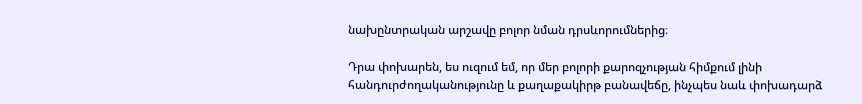նախընտրական արշավը բոլոր նման դրսևորումներից։

Դրա փոխարեն, ես ուզում եմ, որ մեր բոլորի քարոզչության հիմքում լինի հանդուրժողականությունը և քաղաքակիրթ բանավեճը, ինչպես նաև փոխադարձ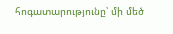հոգատարությունը՝ մի մեծ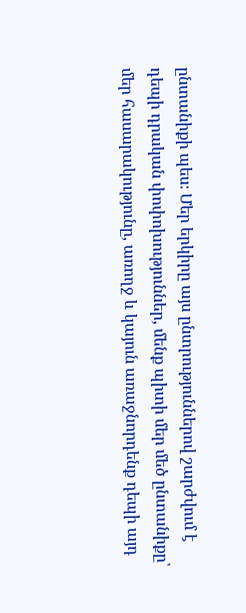ընտանիքի պես։ Մեր երկիրը այս ընտրություններով շարժվում է դեպի դրական փոփոխություններ, մենք պիտի մեր մեծ ընտանիքը՝ մեր հասարակությունը, առողջ և կայուն առաջնորդենք դեպի այդ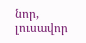նոր, լուսավոր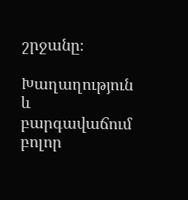շրջանը։

Խաղաղություն և բարգավաճում բոլոր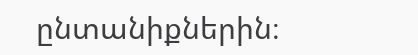ընտանիքներին։